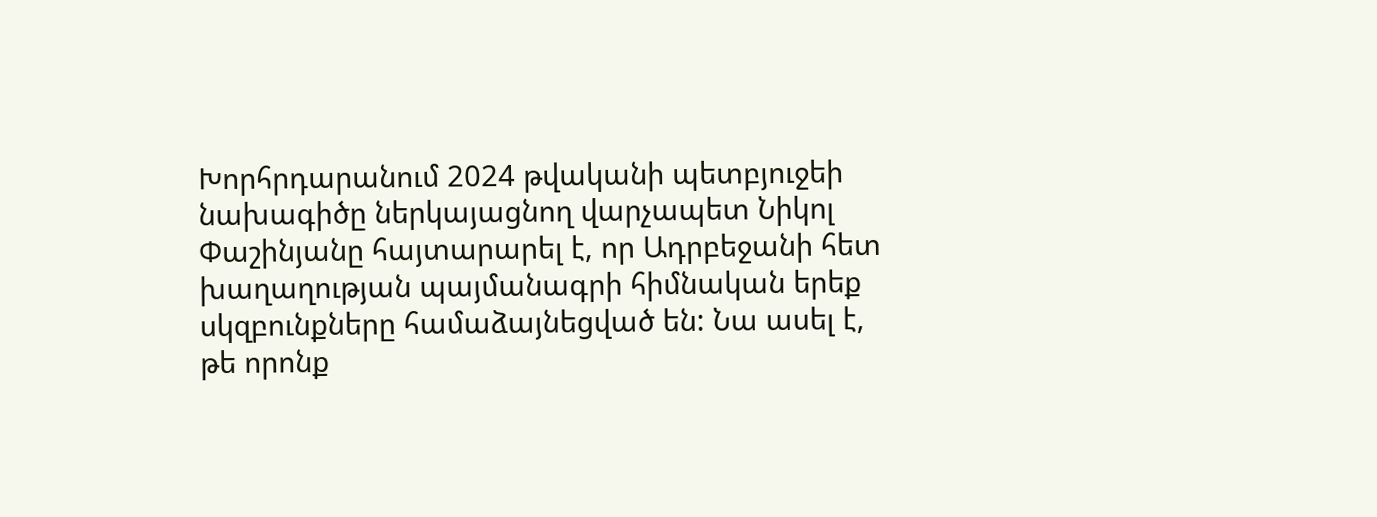Խորհրդարանում 2024 թվականի պետբյուջեի նախագիծը ներկայացնող վարչապետ Նիկոլ Փաշինյանը հայտարարել է, որ Ադրբեջանի հետ խաղաղության պայմանագրի հիմնական երեք սկզբունքները համաձայնեցված են: Նա ասել է, թե որոնք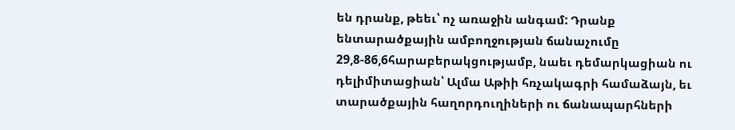են դրանք, թեեւ՝ ոչ առաջին անգամ: Դրանք ենտարածքային ամբողջության ճանաչումը 29,8-86,6հարաբերակցությամբ, նաեւ դեմարկացիան ու դելիմիտացիան՝ Ալմա Աթիի հռչակագրի համաձայն, եւ տարածքային հաղորդուղիների ու ճանապարհների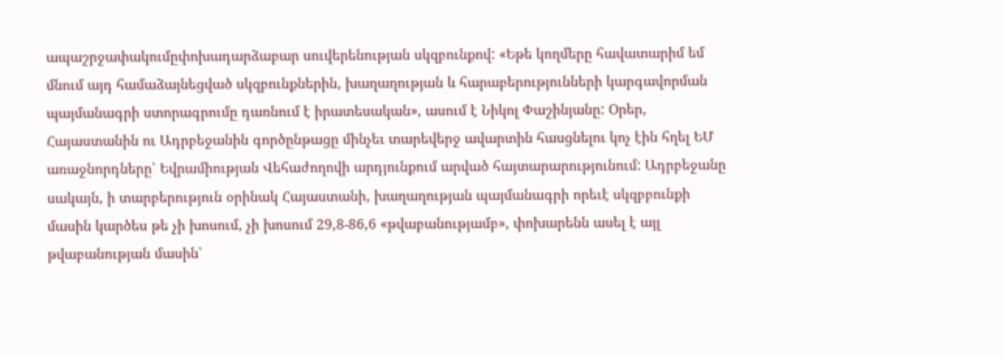ապաշրջափակումըփոխադարձաբար սուվերենության սկզբունքով: «Եթե կողմերը հավատարիմ եմ մնում այդ համաձայնեցված սկզբունքներին, խաղաղության և հարաբերությունների կարգավորման պայմանագրի ստորագրումը դառնում է իրատեսական», ասում է Նիկոլ Փաշինյանը: Օրեր, Հայաստանին ու Ադրբեջանին գործընթացը մինչեւ տարեվերջ ավարտին հասցնելու կոչ էին հղել ԵՄ առաջնորդները՝ Եվրամիության Վեհաժողովի արդյունքում արված հայտարարությունում: Ադրբեջանը սակայն, ի տարբերություն օրինակ Հայաստանի, խաղաղության պայմանագրի որեւէ սկզբբունքի մասին կարծես թե չի խոսում, չի խոսում 29,8-86,6 «թվաբանությամբ», փոխարենն ասել է այլ թվաբանության մասին՝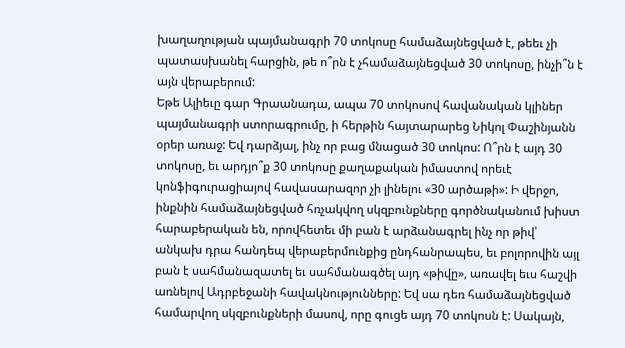խաղաղության պայմանագրի 70 տոկոսը համաձայնեցված է, թեեւ չի պատասխանել հարցին, թե ո՞րն է չհամաձայնեցված 30 տոկոսը, ինչի՞ն է այն վերաբերում:
Եթե Ալիեւը գար Գրաանադա, ապա 70 տոկոսով հավանական կլիներ պայմանագրի ստորագրումը, ի հերթին հայտարարեց Նիկոլ Փաշինյանն օրեր առաջ: Եվ դարձյալ, ինչ որ բաց մնացած 30 տոկոս: Ո՞րն է այդ 30 տոկոսը, եւ արդյո՞ք 30 տոկոսը քաղաքական իմաստով որեւէ կոնֆիգուրացիայով հավասարազոր չի լինելու «30 արծաթի»: Ի վերջո, ինքնին համաձայնեցված հռչակվող սկզբունքները գործնականում խիստ հարաբերական են, որովհետեւ մի բան է արձանագրել ինչ որ թիվ՝ անկախ դրա հանդեպ վերաբերմունքից ընդհանրապես, եւ բոլորովին այլ բան է սահմանազատել եւ սահմանագծել այդ «թիվը», առավել եւս հաշվի առնելով Ադրբեջանի հավակնությունները: Եվ սա դեռ համաձայնեցված համարվող սկզբունքների մասով, որը գուցե այդ 70 տոկոսն է: Սակայն,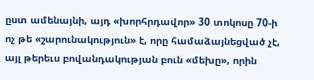ըստ ամենայնի, այդ «խորհրդավոր» 30 տոկոսը 70-ի ոչ թե «շարունակություն» է, որը համաձայնեցված չէ, այլ թերեւս բովանդակության բուն «մեխը», որին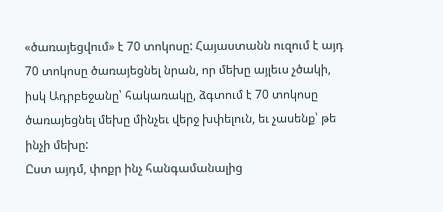«ծառայեցվում» է 70 տոկոսը: Հայաստանն ուզում է այդ 70 տոկոսը ծառայեցնել նրան, որ մեխը այլեւս չծակի, իսկ Ադրբեջանը՝ հակառակը, ձգտում է 70 տոկոսը ծառայեցնել մեխը մինչեւ վերջ խփելուն, եւ չասենք՝ թե ինչի մեխը:
Ըստ այդմ, փոքր ինչ հանգամանալից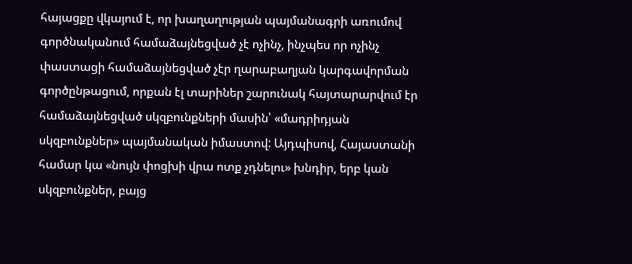հայացքը վկայում է, որ խաղաղության պայմանագրի առումով գործնականում համաձայնեցված չէ ոչինչ, ինչպես որ ոչինչ փաստացի համաձայնեցված չէր ղարաբաղյան կարգավորման գործընթացում, որքան էլ տարիներ շարունակ հայտարարվում էր համաձայնեցված սկզբունքների մասին՝ «մադրիդյան սկզբունքներ» պայմանական իմաստով: Այդպիսով, Հայաստանի համար կա «նույն փոցխի վրա ոտք չդնելու» խնդիր, երբ կան սկզբունքներ, բայց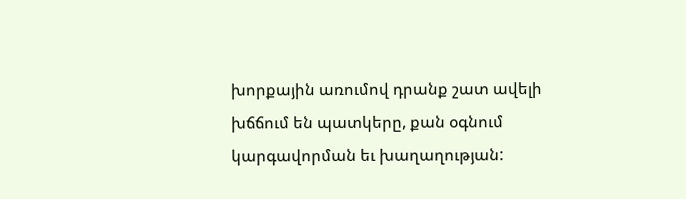խորքային առումով դրանք շատ ավելի խճճում են պատկերը, քան օգնում կարգավորման եւ խաղաղության: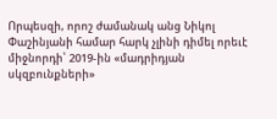Որպեսզի, որոշ ժամանակ անց Նիկոլ Փաշինյանի համար հարկ չլինի դիմել որեւէ միջնորդի՝ 2019-ին «մադրիդյան սկզբունքների»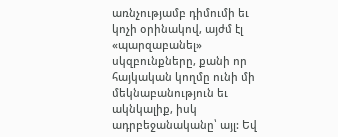առնչությամբ դիմումի եւ կոչի օրինակով, այժմ էլ «պարզաբանել» սկզբունքները, քանի որ հայկական կողմը ունի մի մեկնաբանություն եւ ակնկալիք, իսկ ադրբեջանականը՝ այլ: Եվ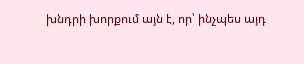խնդրի խորքում այն է, որ՝ ինչպես այդ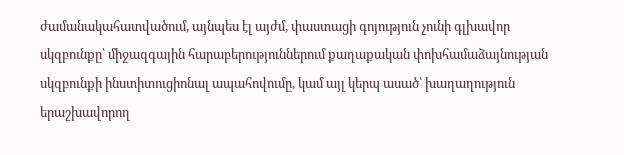ժամանակահատվածում, այնպես էլ այժմ, փաստացի գոյություն չունի գլխավոր սկզբունքը՝ միջազգային հարաբերություններում քաղաքական փոխհամաձայնության սկզբունքի ինստիտուցիոնալ ապահովումը, կամ այլ կերպ ասած՝ խաղաղություն երաշխավորող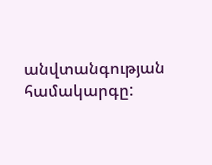անվտանգության համակարգը: